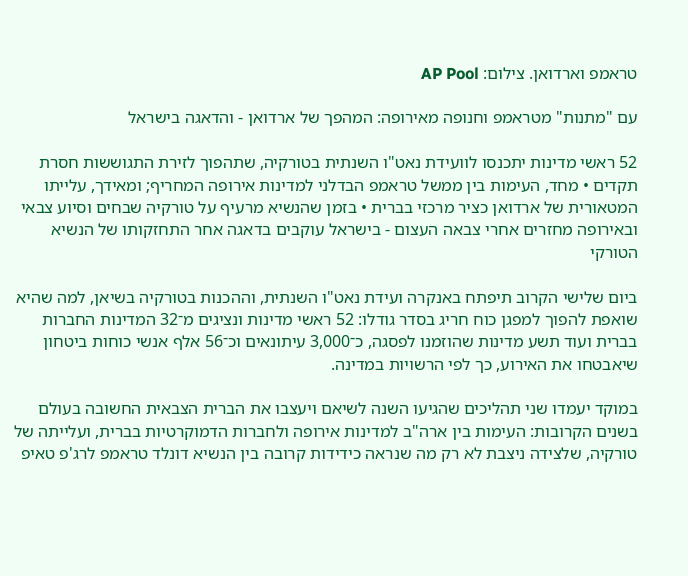טראמפ וארדואן. צילום: AP Pool

עם "מתנות" מטראמפ וחנופה מאירופה: המהפך של ארדואן - והדאגה בישראל

52 ראשי מדינות יתכנסו לוועידת נאט"ו השנתית בטורקיה, שתהפוך לזירת התגוששות חסרת תקדים • מחד, העימות בין ממשל טראמפ הבדלני למדינות אירופה המחריף; ומאידך, עלייתו המטאורית של ארדואן כציר מרכזי בברית • בזמן שהנשיא מרעיף על טורקיה שבחים וסיוע צבאי ובאירופה מחזרים אחרי צבאה העצום - בישראל עוקבים בדאגה אחר התחזקותו של הנשיא הטורקי

ביום שלישי הקרוב תיפתח באנקרה ועידת נאט"ו השנתית, וההכנות בטורקיה בשיאן, למה שהיא שואפת להפוך למפגן כוח חריג בסדר גודלו: 52 ראשי מדינות ונציגים מ־32 המדינות החברות בברית ועוד תשע מדינות שהוזמנו לפסגה, כ־3,000 עיתונאים וכ־56 אלף אנשי כוחות ביטחון שיאבטחו את האירוע, כך לפי הרשויות במדינה.

במוקד יעמדו שני תהליכים שהגיעו השנה לשיאם ויעצבו את הברית הצבאית החשובה בעולם בשנים הקרובות: העימות בין ארה"ב למדינות אירופה ולחברות הדמוקרטיות בברית, ועלייתה של טורקיה, שלצידה ניצבת לא רק מה שנראה כידידות קרובה בין הנשיא דונלד טראמפ לרג'פ טאיפ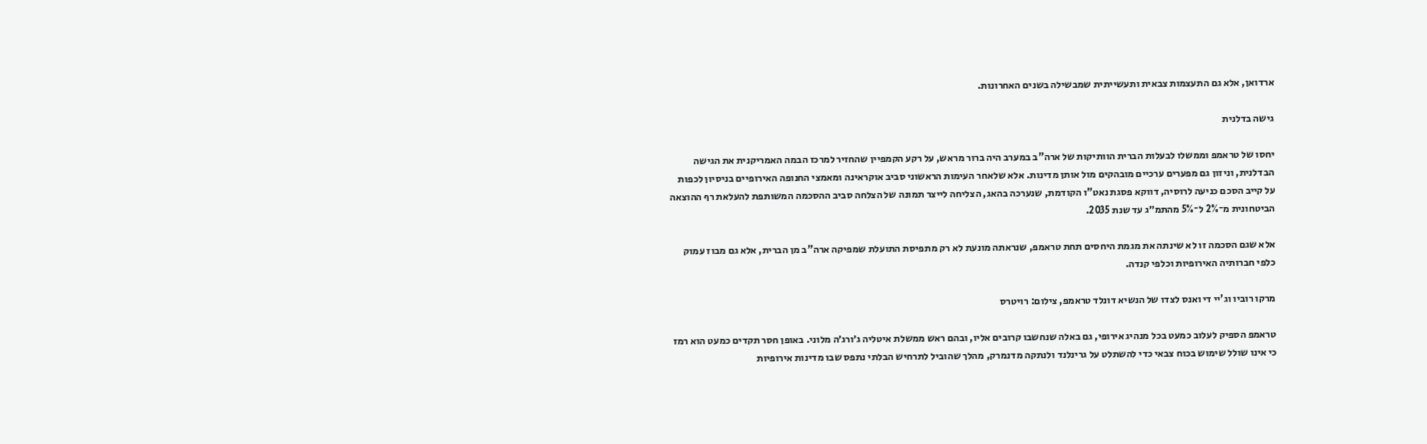ארדואן, אלא גם התעצמות צבאית ותעשייתית שמבשילה בשנים האחרונות.

גישה בדלנית

יחסו של טראמפ וממשלו לבעלות הברית הוותיקות של ארה"ב במערב היה ברור מראש, על רקע הקמפיין שהחזיר למרכז הבמה האמריקנית את הגישה הבדלנית, וניזון גם מפערים ערכיים מובהקים מול אותן מדינות. אלא שלאחר העימות הראשוני סביב אוקראינה ומאמצי החנופה האירופיים בניסיון לכפות על קייב הסכם כניעה לרוסיה, דווקא פסגת נאט"ו הקודמת, שנערכה בהאג, הצליחה לייצר תמונה של הצלחה סביב ההסכמה המשותפת להעלאת רף ההוצאה הביטחונית מ־2% ל־5% מהתמ״ג עד שנת 2035.

אלא שגם הסכמה זו לא שינתה את מגמת היחסים תחת טראמפ, שנראתה מונעת לא רק מתפיסת התועלת שמפיקה ארה"ב מן הברית, אלא גם מבוז עמוק כלפי חברותיה האירופיות וכלפי קנדה.

מרקו רוביו וג'יי די ואנס לצדו של הנשיא דונלד טראמפ, צילום: רויטרס

טראמפ הספיק לעלוב כמעט בכל מנהיג אירופי, גם באלה שנחשבו קרובים אליו, ובהם ראש ממשלת איטליה ג׳ורג׳ה מלוני. באופן חסר תקדים כמעט הוא רמז כי אינו שולל שימוש בכוח צבאי כדי להשתלט על גרינלנד ולנתקה מדנמרק, מהלך שהוביל לתרחיש הבלתי נתפס שבו מדינות אירופיות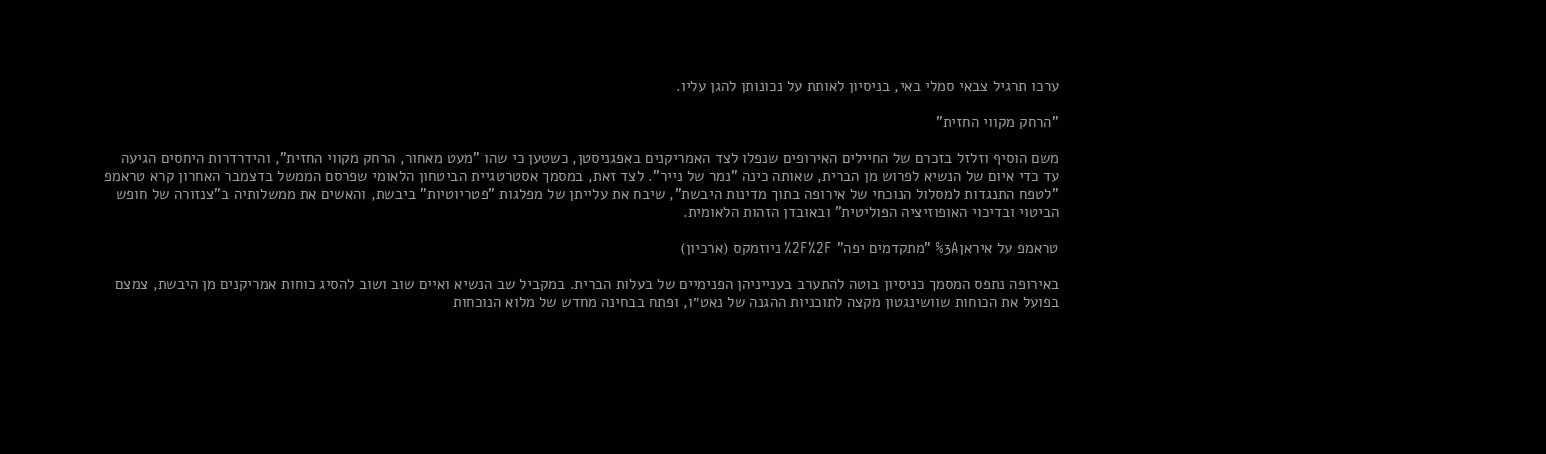ערכו תרגיל צבאי סמלי באי, בניסיון לאותת על נכונותן להגן עליו.

"הרחק מקווי החזית"

משם הוסיף וזלזל בזכרם של החיילים האירופים שנפלו לצד האמריקנים באפגניסטן, כשטען כי שהו "מעט מאחור, הרחק מקווי החזית", והידרדרות היחסים הגיעה עד כדי איום של הנשיא לפרוש מן הברית, שאותה כינה "נמר של נייר". לצד זאת, במסמך אסטרטגיית הביטחון הלאומי שפרסם הממשל בדצמבר האחרון קרא טראמפ "לטפח התנגדות למסלול הנוכחי של אירופה בתוך מדינות היבשת", שיבח את עלייתן של מפלגות "פטריוטיות" ביבשת, והאשים את ממשלותיה ב"צנזורה של חופש הביטוי ובדיכוי האופוזיציה הפוליטית" ובאובדן הזהות הלאומית.

טראמפ על איראן%3A "מתקדמים יפה" %2F%2F ניוזמקס (ארכיון)

באירופה נתפס המסמך כניסיון בוטה להתערב בענייניהן הפנימיים של בעלות הברית. במקביל שב הנשיא ואיים שוב ושוב להסיג כוחות אמריקנים מן היבשת, צמצם בפועל את הכוחות שוושינגטון מקצה לתוכניות ההגנה של נאט״ו, ופתח בבחינה מחדש של מלוא הנוכחות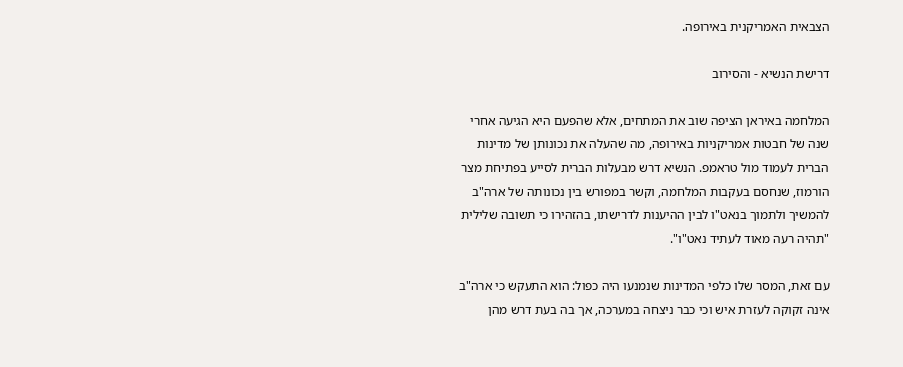הצבאית האמריקנית באירופה.

דרישת הנשיא - והסירוב

המלחמה באיראן הציפה שוב את המתחים, אלא שהפעם היא הגיעה אחרי שנה של חבטות אמריקניות באירופה, מה שהעלה את נכונותן של מדינות הברית לעמוד מול טראמפ. הנשיא דרש מבעלות הברית לסייע בפתיחת מצר הורמוז, שנחסם בעקבות המלחמה, וקשר במפורש בין נכונותה של ארה"ב להמשיך ולתמוך בנאט"ו לבין ההיענות לדרישתו, בהזהירו כי תשובה שלילית "תהיה רעה מאוד לעתיד נאט"ו".

עם זאת, המסר שלו כלפי המדינות שנמנעו היה כפול: הוא התעקש כי ארה"ב אינה זקוקה לעזרת איש וכי כבר ניצחה במערכה, אך בה בעת דרש מהן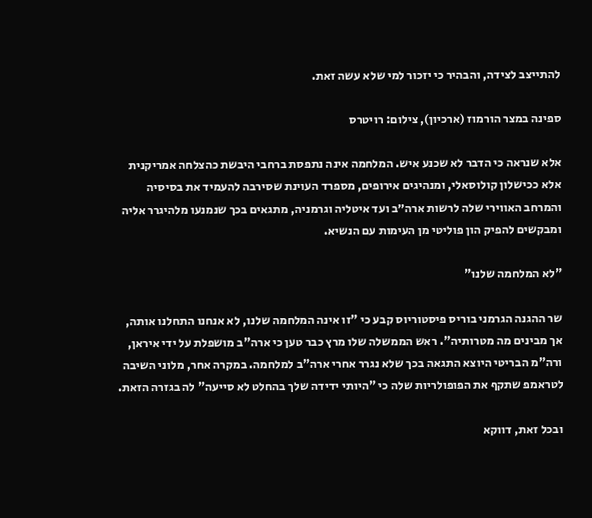להתייצב לצידה, והבהיר כי יזכור למי שלא עשה זאת.

ספינה במצר הורמוז (ארכיון), צילום: רויטרס

אלא שנראה כי הדבר לא שכנע איש. המלחמה אינה נתפסת ברחבי היבשת כהצלחה אמריקנית אלא ככישלון קולוסאלי, ומנהיגים אירופים, מספרד העוינת שסירבה להעמיד את בסיסיה והמרחב האווירי שלה לרשות ארה״ב ועד איטליה וגרמניה, מתגאים בכך שנמנעו מלהיגרר אליה ומבקשים להפיק הון פוליטי מן העימות עם הנשיא.

"לא המלחמה שלנו"

שר ההגנה הגרמני בוריס פיסטוריוס קבע כי "זו אינה המלחמה שלנו, לא אנחנו התחלנו אותה, אך מבינים מה מטרותיה". ראש הממשלה שלו מרץ כבר טען כי ארה"ב מושפלת על ידי איראן, ורה"מ הבריטי היוצא התגאה בכך שלא נגרר אחרי ארה"ב למלחמה. במקרה אחר, מלוני השיבה לטראמפ שתקף את הפופולריות שלה כי "היותי ידידה שלך בהחלט לא סייעה" לה בגזרה הזאת.

ובכל זאת, דווקא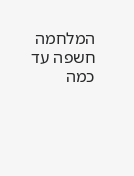המלחמה חשפה עד כמה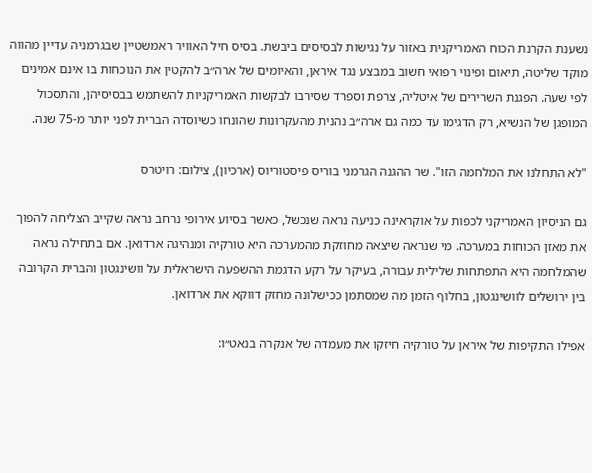נשענת הקרנת הכוח האמריקנית באזור על נגישות לבסיסים ביבשת. בסיס חיל האוויר ראמשטיין שבגרמניה עדיין מהווה מוקד שליטה, תיאום ופינוי רפואי חשוב במבצע נגד איראן, והאיומים של ארה״ב להקטין את הנוכחות בו אינם אמינים לפי שעה. הפגנת השרירים של איטליה, צרפת וספרד שסירבו לבקשות האמריקניות להשתמש בבסיסיהן, והתסכול המופגן של הנשיא, רק הדגימו עד כמה גם ארה״ב נהנית מהעקרונות שהונחו כשיוסדה הברית לפני יותר מ-75 שנה.

"לא התחלנו את המלחמה הזו". שר ההגנה הגרמני בוריס פיסטוריוס (ארכיון), צילום: רויטרס

גם הניסיון האמריקני לכפות על אוקראינה כניעה נראה שנכשל, כאשר בסיוע אירופי נרחב נראה שקייב הצליחה להפוך את מאזן הכוחות במערכה. מי שנראה שיצאה מחוזקת מהמערכה היא טורקיה ומנהיגה ארדואן. אם בתחילה נראה שהמלחמה היא התפתחות שלילית עבורה, בעיקר על רקע הדגמת ההשפעה הישראלית על וושינגטון והברית הקרובה בין ירושלים לוושינגטון, בחלוף הזמן מה שמסתמן ככישלונה מחזק דווקא את ארדואן.

אפילו התקיפות של איראן על טורקיה חיזקו את מעמדה של אנקרה בנאט״ו: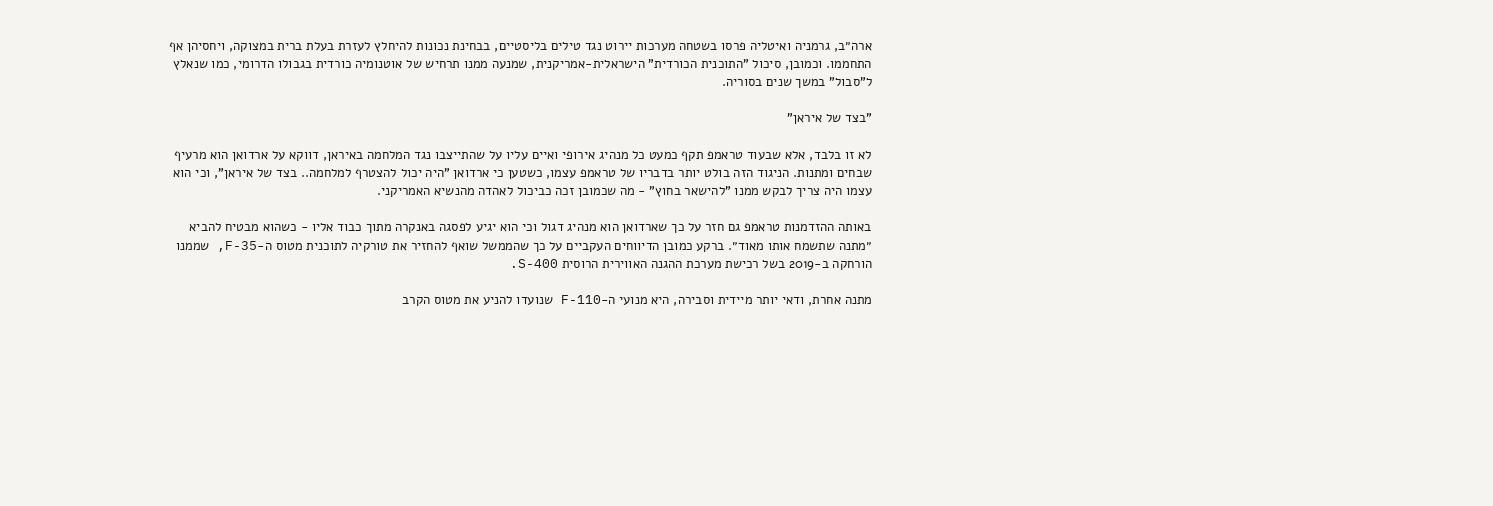ארה״ב, גרמניה ואיטליה פרסו בשטחה מערכות יירוט נגד טילים בליסטיים, בבחינת נכונות להיחלץ לעזרת בעלת ברית במצוקה, ויחסיהן אף התחממו. וכמובן, סיכול "התוכנית הכורדית" הישראלית-אמריקנית, שמנעה ממנו תרחיש של אוטנומיה כורדית בגבולו הדרומי, כמו שנאלץ ל"סבול" במשך שנים בסוריה.

"בצד של איראן"

לא זו בלבד, אלא שבעוד טראמפ תקף כמעט כל מנהיג אירופי ואיים עליו על שהתייצבו נגד המלחמה באיראן, דווקא על ארדואן הוא מרעיף שבחים ומתנות. הניגוד הזה בולט יותר בדבריו של טראמפ עצמו, כשטען כי ארדואן "היה יכול להצטרף למלחמה.. בצד של איראן", וכי הוא עצמו היה צריך לבקש ממנו "להישאר בחוץ" - מה שכמובן זכה כביכול לאהדה מהנשיא האמריקני.

באותה ההזדמנות טראמפ גם חזר על כך שארדואן הוא מנהיג דגול וכי הוא יגיע לפסגה באנקרה מתוך כבוד אליו - כשהוא מבטיח להביא ״מתנה שתשמח אותו מאוד״. ברקע כמובן הדיווחים העקביים על כך שהממשל שואף להחזיר את טורקיה לתוכנית מטוס ה-F-35, שממנו הורחקה ב-2019 בשל רכישת מערכת ההגנה האווירית הרוסית S-400.

מתנה אחרת, ודאי יותר מיידית וסבירה, היא מנועי ה-F-110 שנועדו להניע את מטוס הקרב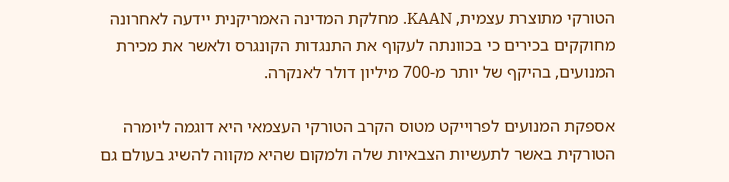הטורקי מתוצרת עצמית, KAAN. מחלקת המדינה האמריקנית יידעה לאחרונה מחוקקים בכירים כי בכוונתה לעקוף את התנגדות הקונגרס ולאשר את מכירת המנועים, בהיקף של יותר מ-700 מיליון דולר לאנקרה.

אספקת המנועים לפרוייקט מטוס הקרב הטורקי העצמאי היא דוגמה ליומרה הטורקית באשר לתעשיות הצבאיות שלה ולמקום שהיא מקווה להשיג בעולם גם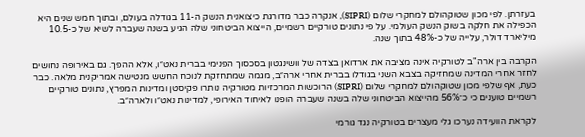בעזרתן. לפי מכון שטוקהולם למחקרי שלום (SIPRI), אנקרה כבר מדורגת כיצואנית הנשק ה-11 בגודלה בעולם, ובתוך חמש שנים היא הכפילה את חלקה בשוק הנשק העולמי. על פי נתונים טורקיים רשמיים, הייצוא הביטחוני שלה הגיע בשנה שעברה לשיא של כ-10.5 מיליארד דולר, עלייה של כ-48% בתוך שנה.

הקרבה בין ארה"ב לטורקיה אינה מציבה את ארדואן בצדה של וושינגטון בסכסוך הפנימי בברית נאט״ו, אלא ההפך. גם באירופה נחושים לחזר אחרי המדינה שמחזיקה בצבא השני בגודלו בברית אחרי ארה״ב, מגמה שמתחזקת לנוכח החשש מנטישה אמריקנית מלאה. כבר כעת, אף שלפי מכון שטוקהולם למחקרי שלום (SIPRI) הרוכשות המרכזיות מטורקיה נותרו פקיסטן ומדינות המפרץ, נתונים טורקיים רשמיים טוענים כי כ־56% מהייצוא הביטחוני שלה בשנה שעברה הופנו לאיחוד האירופי, למדינות נאט״ו ולארה״ב.

לקראת הוועידה נערכו גלי מעצרים בטורקיה נגד גורמי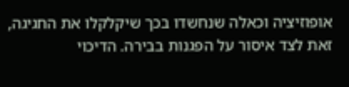אופוזיציה וכאלה שנחשדו בכך שיקלקלו את החגיגה, זאת לצד איסור על הפגנות בבירה. הדיכוי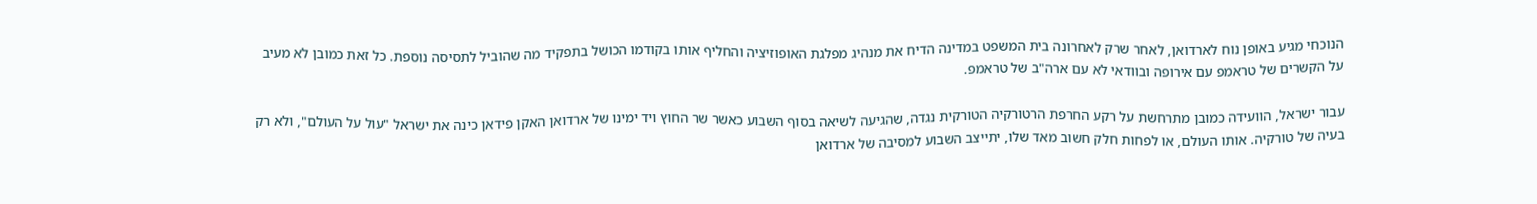הנוכחי מגיע באופן נוח לארדואן, לאחר שרק לאחרונה בית המשפט במדינה הדיח את מנהיג מפלגת האופוזיציה והחליף אותו בקודמו הכושל בתפקיד מה שהוביל לתסיסה נוספת. כל זאת כמובן לא מעיב על הקשרים של טראמפ עם אירופה ובוודאי לא עם ארה"ב של טראמפ.

עבור ישראל, הוועידה כמובן מתרחשת על רקע החרפת הרטורקיה הטורקית נגדה, שהגיעה לשיאה בסוף השבוע כאשר שר החוץ ויד ימינו של ארדואן האקן פידאן כינה את ישראל "עול על העולם", ולא רק בעיה של טורקיה. אותו העולם, או לפחות חלק חשוב מאד שלו, יתייצב השבוע למסיבה של ארדואן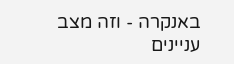באנקרה - וזה מצב עניינים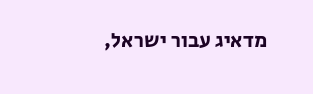מדאיג עבור ישראל,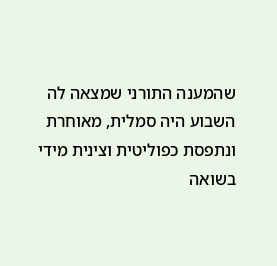שהמענה התורני שמצאה לה השבוע היה סמלית, מאוחרת ונתפסת כפוליטית וצינית מידי בשואה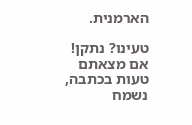הארמנית.

טעינו? נתקן! אם מצאתם טעות בכתבה, נשמח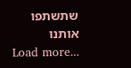שתשתפו אותנו
Load more...